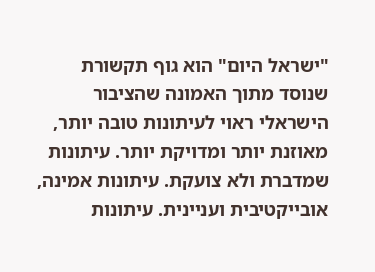"ישראל היום" הוא גוף תקשורת שנוסד מתוך האמונה שהציבור הישראלי ראוי לעיתונות טובה יותר, מאוזנת יותר ומדויקת יותר. עיתונות שמדברת ולא צועקת. עיתונות אמינה, אובייקטיבית ועניינית. עיתונות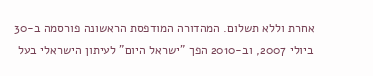אחרת וללא תשלום. המהדורה המודפסת הראשונה פורסמה ב-30 ביולי 2007, וב-2010 הפך "ישראל היום" לעיתון הישראלי בעל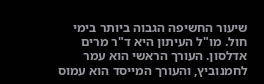שיעור החשיפה הגבוה ביותר בימי חול. מו"ל העיתון היא ד"ר מרים אדלסון. העורך הראשי הוא עמר לחמנוביץ, והעורך המייסד הוא עמוס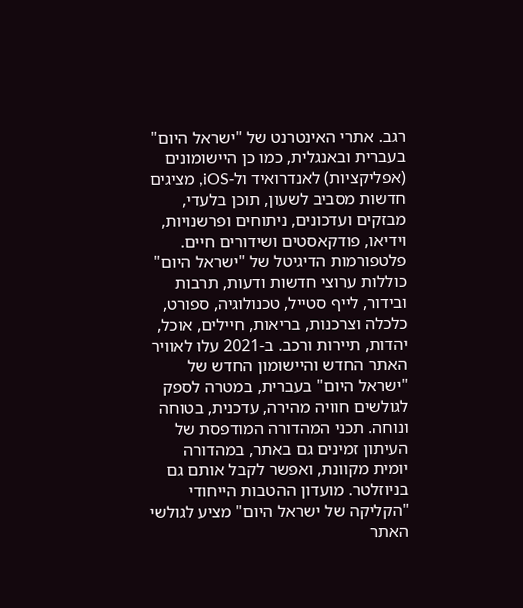רגב. אתרי האינטרנט של "ישראל היום" בעברית ובאנגלית, כמו כן היישומונים (אפליקציות) לאנדרואיד ול-iOS, מציגים חדשות מסביב לשעון, תוכן בלעדי, מבזקים ועדכונים, ניתוחים ופרשנויות, וידיאו, פודקאסטים ושידורים חיים. פלטפורמות הדיגיטל של "ישראל היום" כוללות ערוצי חדשות ודעות, תרבות ובידור, לייף סטייל, טכנולוגיה, ספורט, כלכלה וצרכנות, בריאות, חיילים, אוכל, יהדות, תיירות ורכב. ב-2021 עלו לאוויר האתר החדש והיישומון החדש של "ישראל היום" בעברית, במטרה לספק לגולשים חוויה מהירה, עדכנית, בטוחה ונוחה. תכני המהדורה המודפסת של העיתון זמינים גם באתר, במהדורה יומית מקוונת, ואפשר לקבל אותם גם בניוזלטר. מועדון ההטבות הייחודי "הקליקה של ישראל היום" מציע לגולשי האתר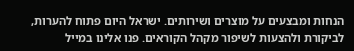הנחות ומבצעים על מוצרים ושירותים. ישראל היום פתוח להערות, לביקורת ולהצעות לשיפור מקהל הקוראים. פנו אלינו במייל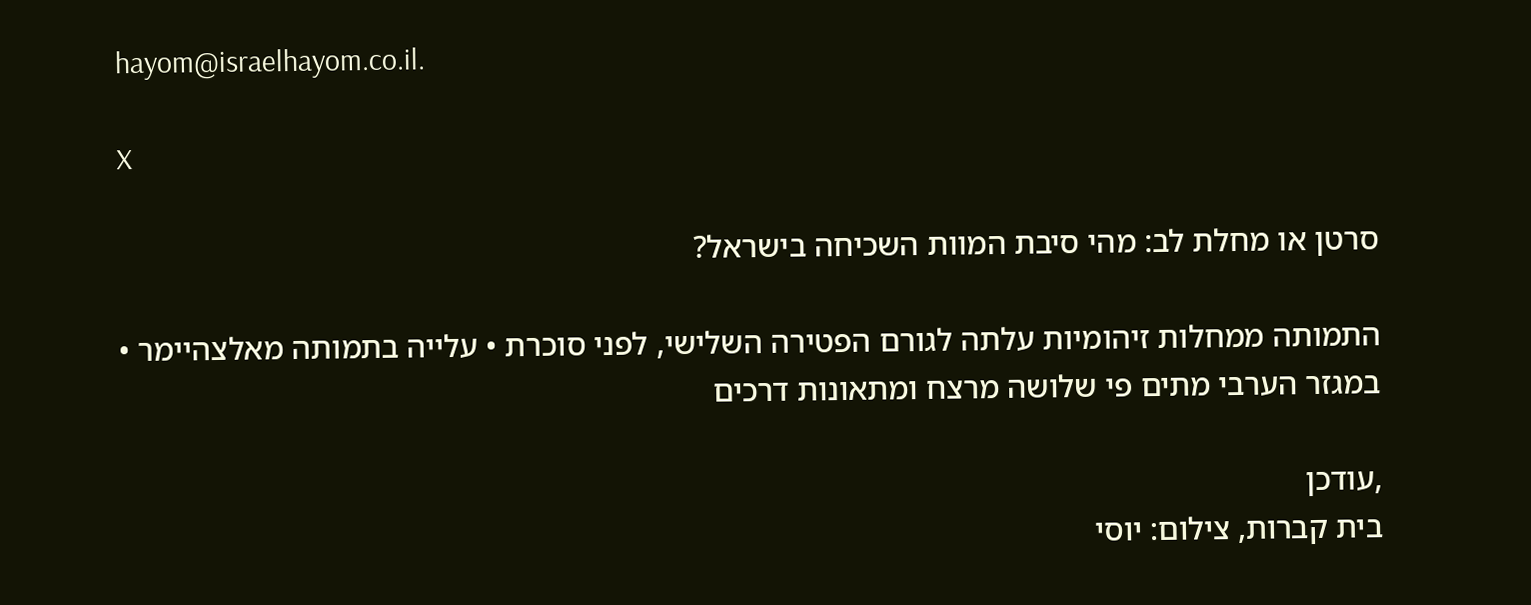hayom@israelhayom.co.il.

X

סרטן או מחלת לב: מהי סיבת המוות השכיחה בישראל?

התמותה ממחלות זיהומיות עלתה לגורם הפטירה השלישי, לפני סוכרת • עלייה בתמותה מאלצהיימר • במגזר הערבי מתים פי שלושה מרצח ומתאונות דרכים

,עודכן
בית קברות, צילום: יוסי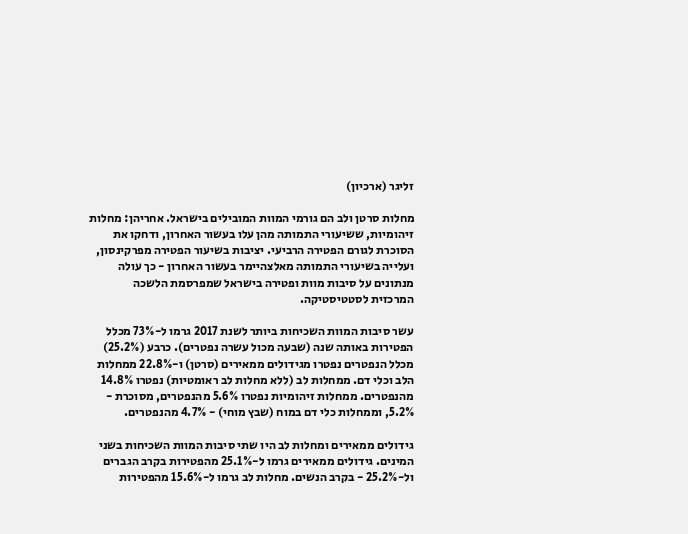זליגר (ארכיון)

מחלות סרטן ולב הם גורמי המוות המובילים בישראל. אחריהן: מחלות זיהומיות, ששיעורי התמותה מהן עלו בעשור האחרון, ודחקו את הסוכרת לגורם הפטירה הרביעי. יציבות בשיעור הפטירה מפרקינסון, ועלייה בשיעורי התמותה מאלצהיימר בעשור האחרון - כך עולה מנתונים על סיבות מוות ופטירה בישראל שמפרסמת הלשכה המרכזית לסטטיסטיקה.

עשר סיבות המוות השכיחות ביותר לשנת 2017 גרמו ל-73% מכלל הפטירות באותה שנה (שבעה מכול עשרה נפטרים). כרבע (25.2%) מכלל הנפטרים נפטרו מגידולים ממאירים (סרטן) ו-22.8% ממחלות הלב וכלי דם. ממחלות לב (ללא מחלות לב ראומטיות) נפטרו 14.8% מהנפטרים. ממחלות זיהומיות נפטרו 5.6% מהנפטרים, מסוכרת - 5.2%, וממחלות כלי דם במוח (שבץ מוחי) - 4.7% מהנפטרים.

גידולים ממאירים ומחלות לב היו שתי סיבות המוות השכיחות בשני המינים. גידולים ממאירים גרמו ל-25.1% מהפטירות בקרב הגברים ול-25.2% - בקרב הנשים. מחלות לב גרמו ל-15.6% מהפטירות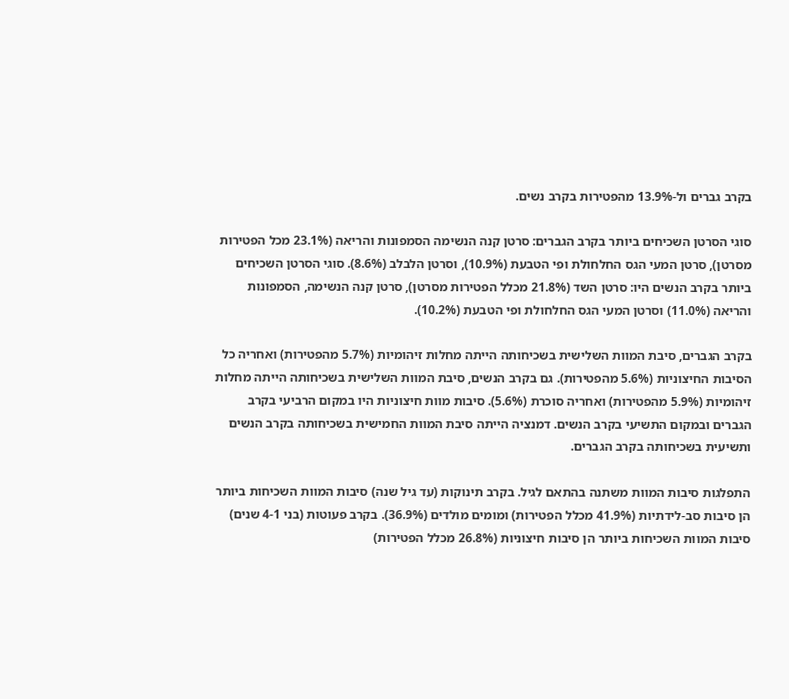בקרב גברים ול-13.9% מהפטירות בקרב נשים.

סוגי הסרטן השכיחים ביותר בקרב הגברים: סרטן קנה הנשימה הסמפונות והריאה (23.1% מכל הפטירות מסרטן), סרטן המעי הגס החלחולת ופי הטבעת (10.9%), וסרטן הלבלב (8.6%). סוגי הסרטן השכיחים ביותר בקרב הנשים היו: סרטן השד (21.8% מכלל הפטירות מסרטן), סרטן קנה הנשימה, הסמפונות והריאה (11.0%) וסרטן המעי הגס החלחולת ופי הטבעת (10.2%).

בקרב הגברים, סיבת המוות השלישית בשכיחותה הייתה מחלות זיהומיות (5.7% מהפטירות) ואחריה כל הסיבות החיצוניות (5.6% מהפטירות). גם בקרב הנשים, סיבת המוות השלישית בשכיחותה הייתה מחלות זיהומיות (5.9% מהפטירות) ואחריה סוכרת (5.6%). סיבות מוות חיצוניות היו במקום הרביעי בקרב הגברים ובמקום התשיעי בקרב הנשים. דמנציה הייתה סיבת המוות החמישית בשכיחותה בקרב הנשים ותשיעית בשכיחותה בקרב הגברים.

התפלגות סיבות המוות משתנה בהתאם לגיל. בקרב תינוקות (עד גיל שנה) סיבות המוות השכיחות ביותר הן סיבות סב-לידתיות (41.9% מכלל הפטירות) ומומים מולדים (36.9%). בקרב פעוטות (בני 4-1 שנים) סיבות המוות השכיחות ביותר הן סיבות חיצוניות (26.8% מכלל הפטירות)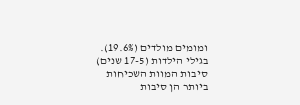ומומים מולדים (19.6%). בגילי הילדות (17-5 שנים) סיבות המוות השכיחות ביותר הן סיבות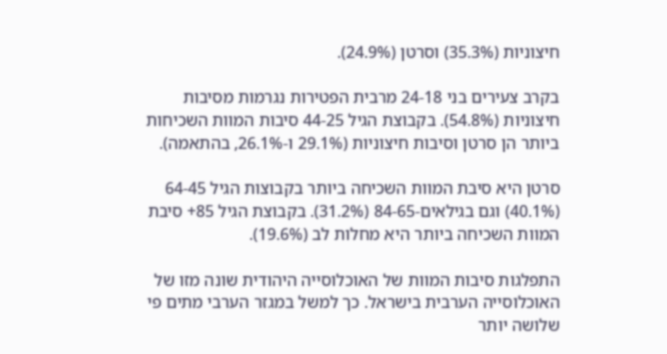חיצוניות (35.3%) וסרטן (24.9%).

בקרב צעירים בני 24-18 מרבית הפטירות נגרמות מסיבות חיצוניות (54.8%). בקבוצת הגיל 44-25 סיבות המוות השכיחות ביותר הן סרטן וסיבות חיצוניות (29.1% ו-26.1%, בהתאמה).

סרטן היא סיבת המוות השכיחה ביותר בקבוצות הגיל 64-45 (40.1%) וגם בגילאים-84-65 (31.2%). בקבוצת הגיל 85+ סיבת המוות השכיחה ביותר היא מחלות לב (19.6%).

התפלגות סיבות המוות של האוכלוסייה היהודית שונה מזו של האוכלוסייה הערבית בישראל. כך למשל במגזר הערבי מתים פי שלושה יותר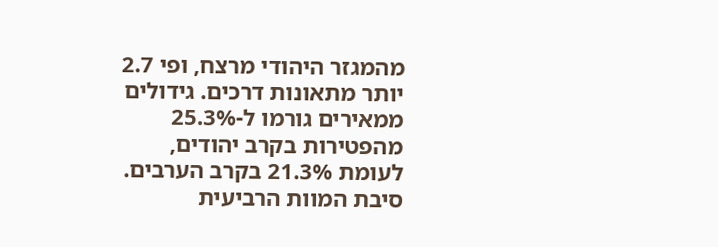מהמגזר היהודי מרצח, ופי 2.7 יותר מתאונות דרכים. גידולים ממאירים גורמו ל-25.3% מהפטירות בקרב יהודים, לעומת 21.3% בקרב הערבים. סיבת המוות הרביעית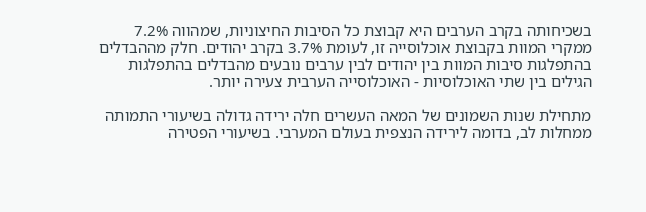בשכיחותה בקרב הערבים היא קבוצת כל הסיבות החיצוניות, שמהווה 7.2% ממקרי המוות בקבוצת אוכלוסייה זו, לעומת 3.7% בקרב יהודים. חלק מההבדלים בהתפלגות סיבות המוות בין יהודים לבין ערבים נובעים מהבדלים בהתפלגות הגילים בין שתי האוכלוסיות - האוכלוסייה הערבית צעירה יותר.

מתחילת שנות השמונים של המאה העשרים חלה ירידה גדולה בשיעורי התמותה ממחלות לב, בדומה לירידה הנצפית בעולם המערבי. בשיעורי הפטירה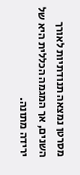מסרטן נמצאה תנודתיות לאורך השנים, אך המגמה הכללית היא של ירידה מתונה.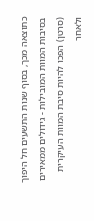כתוצאה מכך, בסוף שנות התשעים חל היפוך בסיבות המוות המובילות - גידולים ממאירים (סרטן) הפכו להיות סיבת המוות העיקרית ולאחר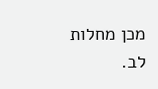מכן מחלות לב.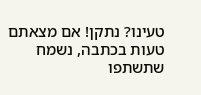טעינו? נתקן! אם מצאתם טעות בכתבה, נשמח שתשתפו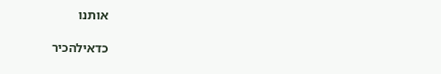אותנו

כדאילהכיר